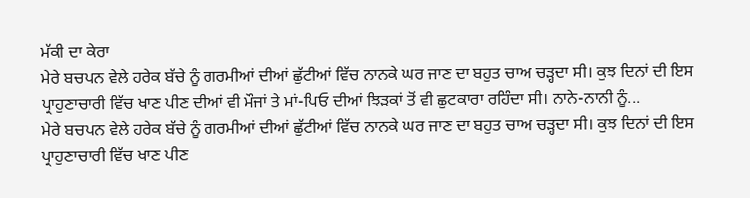ਮੱਕੀ ਦਾ ਕੇਰਾ
ਮੇਰੇ ਬਚਪਨ ਵੇਲੇ ਹਰੇਕ ਬੱਚੇ ਨੂੰ ਗਰਮੀਆਂ ਦੀਆਂ ਛੁੱਟੀਆਂ ਵਿੱਚ ਨਾਨਕੇ ਘਰ ਜਾਣ ਦਾ ਬਹੁਤ ਚਾਅ ਚੜ੍ਹਦਾ ਸੀ। ਕੁਝ ਦਿਨਾਂ ਦੀ ਇਸ ਪ੍ਰਾਹੁਣਾਚਾਰੀ ਵਿੱਚ ਖਾਣ ਪੀਣ ਦੀਆਂ ਵੀ ਮੌਜਾਂ ਤੇ ਮਾਂ-ਪਿਓ ਦੀਆਂ ਝਿੜਕਾਂ ਤੋਂ ਵੀ ਛੁਟਕਾਰਾ ਰਹਿੰਦਾ ਸੀ। ਨਾਨੇ-ਨਾਨੀ ਨੂੰ...
ਮੇਰੇ ਬਚਪਨ ਵੇਲੇ ਹਰੇਕ ਬੱਚੇ ਨੂੰ ਗਰਮੀਆਂ ਦੀਆਂ ਛੁੱਟੀਆਂ ਵਿੱਚ ਨਾਨਕੇ ਘਰ ਜਾਣ ਦਾ ਬਹੁਤ ਚਾਅ ਚੜ੍ਹਦਾ ਸੀ। ਕੁਝ ਦਿਨਾਂ ਦੀ ਇਸ ਪ੍ਰਾਹੁਣਾਚਾਰੀ ਵਿੱਚ ਖਾਣ ਪੀਣ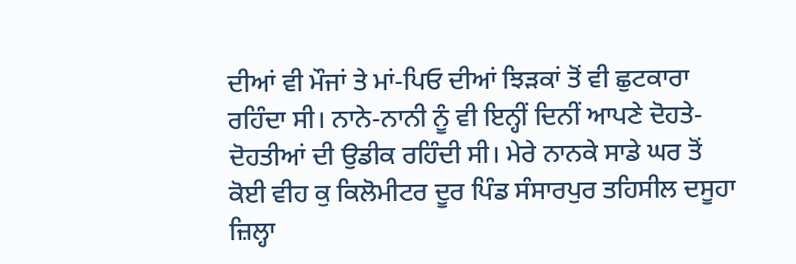ਦੀਆਂ ਵੀ ਮੌਜਾਂ ਤੇ ਮਾਂ-ਪਿਓ ਦੀਆਂ ਝਿੜਕਾਂ ਤੋਂ ਵੀ ਛੁਟਕਾਰਾ ਰਹਿੰਦਾ ਸੀ। ਨਾਨੇ-ਨਾਨੀ ਨੂੰ ਵੀ ਇਨ੍ਹੀਂ ਦਿਨੀਂ ਆਪਣੇ ਦੋਹਤੇ-ਦੋਹਤੀਆਂ ਦੀ ਉਡੀਕ ਰਹਿੰਦੀ ਸੀ। ਮੇਰੇ ਨਾਨਕੇ ਸਾਡੇ ਘਰ ਤੋਂ ਕੋਈ ਵੀਹ ਕੁ ਕਿਲੋਮੀਟਰ ਦੂਰ ਪਿੰਡ ਸੰਸਾਰਪੁਰ ਤਹਿਸੀਲ ਦਸੂਹਾ ਜ਼ਿਲ੍ਹਾ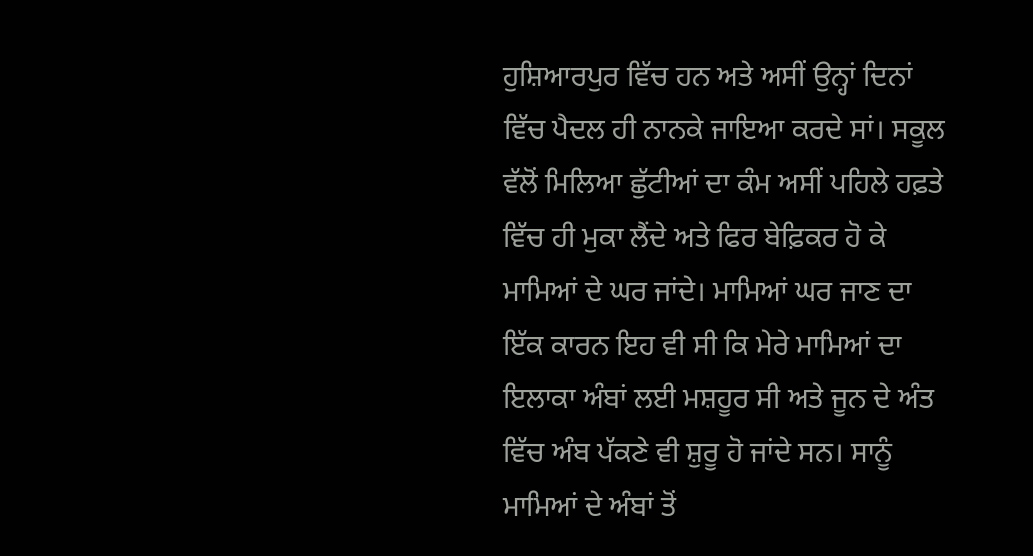ਹੁਸ਼ਿਆਰਪੁਰ ਵਿੱਚ ਹਨ ਅਤੇ ਅਸੀਂ ਉਨ੍ਹਾਂ ਦਿਨਾਂ ਵਿੱਚ ਪੈਦਲ ਹੀ ਨਾਨਕੇ ਜਾਇਆ ਕਰਦੇ ਸਾਂ। ਸਕੂਲ ਵੱਲੋਂ ਮਿਲਿਆ ਛੁੱਟੀਆਂ ਦਾ ਕੰਮ ਅਸੀਂ ਪਹਿਲੇ ਹਫ਼ਤੇ ਵਿੱਚ ਹੀ ਮੁਕਾ ਲੈਂਦੇ ਅਤੇ ਫਿਰ ਬੇਫ਼ਿਕਰ ਹੋ ਕੇ ਮਾਮਿਆਂ ਦੇ ਘਰ ਜਾਂਦੇ। ਮਾਮਿਆਂ ਘਰ ਜਾਣ ਦਾ ਇੱਕ ਕਾਰਨ ਇਹ ਵੀ ਸੀ ਕਿ ਮੇਰੇ ਮਾਮਿਆਂ ਦਾ ਇਲਾਕਾ ਅੰਬਾਂ ਲਈ ਮਸ਼ਹੂਰ ਸੀ ਅਤੇ ਜੂਨ ਦੇ ਅੰਤ ਵਿੱਚ ਅੰਬ ਪੱਕਣੇ ਵੀ ਸ਼ੁਰੂ ਹੋ ਜਾਂਦੇ ਸਨ। ਸਾਨੂੰ ਮਾਮਿਆਂ ਦੇ ਅੰਬਾਂ ਤੋਂ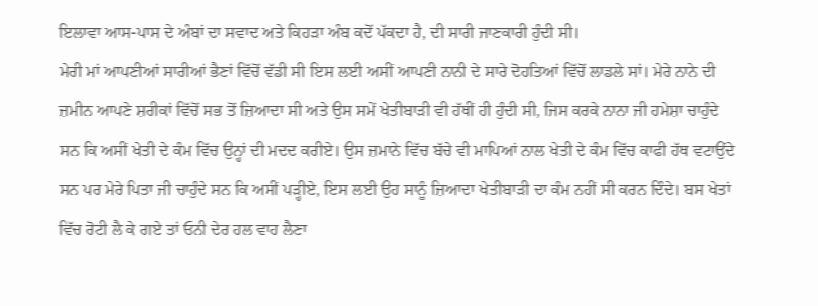ਇਲਾਵਾ ਆਸ-ਪਾਸ ਦੇ ਅੰਬਾਂ ਦਾ ਸਵਾਦ ਅਤੇ ਕਿਹੜਾ ਅੰਬ ਕਦੋਂ ਪੱਕਦਾ ਹੈ, ਦੀ ਸਾਰੀ ਜਾਣਕਾਰੀ ਹੁੰਦੀ ਸੀ।
ਮੇਰੀ ਮਾਂ ਆਪਣੀਆਂ ਸਾਰੀਆਂ ਭੈਣਾਂ ਵਿੱਚੋਂ ਵੱਡੀ ਸੀ ਇਸ ਲਈ ਅਸੀਂ ਆਪਣੀ ਨਾਨੀ ਦੇ ਸਾਰੇ ਦੋਹਤਿਆਂ ਵਿੱਚੋਂ ਲਾਡਲੇ ਸਾਂ। ਮੇਰੇ ਨਾਨੇ ਦੀ ਜ਼ਮੀਨ ਆਪਣੇ ਸ਼ਰੀਕਾਂ ਵਿੱਚੋਂ ਸਭ ਤੋਂ ਜ਼ਿਆਦਾ ਸੀ ਅਤੇ ਉਸ ਸਮੇਂ ਖੇਤੀਬਾੜੀ ਵੀ ਹੱਥੀਂ ਹੀ ਹੁੰਦੀ ਸੀ, ਜਿਸ ਕਰਕੇ ਨਾਨਾ ਜੀ ਹਮੇਸ਼ਾ ਚਾਹੁੰਦੇ ਸਨ ਕਿ ਅਸੀਂ ਖੇਤੀ ਦੇ ਕੰਮ ਵਿੱਚ ਉਨ੍ਹਾਂ ਦੀ ਮਦਦ ਕਰੀਏ। ਉਸ ਜ਼ਮਾਨੇ ਵਿੱਚ ਬੱਚੇ ਵੀ ਮਾਪਿਆਂ ਨਾਲ ਖੇਤੀ ਦੇ ਕੰਮ ਵਿੱਚ ਕਾਫੀ ਹੱਥ ਵਟਾਉਂਦੇ ਸਨ ਪਰ ਮੇਰੇ ਪਿਤਾ ਜੀ ਚਾਹੁੰਦੇ ਸਨ ਕਿ ਅਸੀਂ ਪੜ੍ਹੀਏ, ਇਸ ਲਈ ਉਹ ਸਾਨੂੰ ਜ਼ਿਆਦਾ ਖੇਤੀਬਾੜੀ ਦਾ ਕੰਮ ਨਹੀਂ ਸੀ ਕਰਨ ਦਿੰਦੇ। ਬਸ ਖੇਤਾਂ ਵਿੱਚ ਰੋਟੀ ਲੈ ਕੇ ਗਏ ਤਾਂ ਓਨੀ ਦੇਰ ਹਲ ਵਾਹ ਲੈਣਾ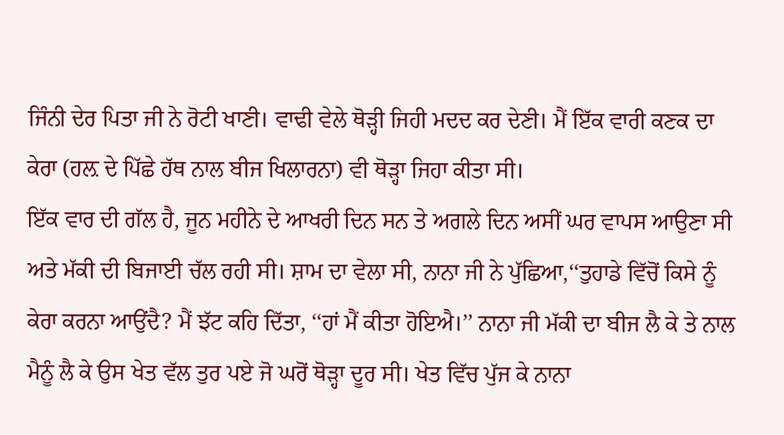ਜਿੰਨੀ ਦੇਰ ਪਿਤਾ ਜੀ ਨੇ ਰੋਟੀ ਖਾਣੀ। ਵਾਢੀ ਵੇਲੇ ਥੋੜ੍ਹੀ ਜਿਹੀ ਮਦਦ ਕਰ ਦੇਣੀ। ਮੈਂ ਇੱਕ ਵਾਰੀ ਕਣਕ ਦਾ ਕੇਰਾ (ਹਲ਼ ਦੇ ਪਿੱਛੇ ਹੱਥ ਨਾਲ ਬੀਜ ਖਿਲਾਰਨਾ) ਵੀ ਥੋੜ੍ਹਾ ਜਿਹਾ ਕੀਤਾ ਸੀ।
ਇੱਕ ਵਾਰ ਦੀ ਗੱਲ ਹੈ, ਜੂਨ ਮਹੀਨੇ ਦੇ ਆਖਰੀ ਦਿਨ ਸਨ ਤੇ ਅਗਲੇ ਦਿਨ ਅਸੀਂ ਘਰ ਵਾਪਸ ਆਉਣਾ ਸੀ ਅਤੇ ਮੱਕੀ ਦੀ ਬਿਜਾਈ ਚੱਲ ਰਹੀ ਸੀ। ਸ਼ਾਮ ਦਾ ਵੇਲਾ ਸੀ, ਨਾਨਾ ਜੀ ਨੇ ਪੁੱਛਿਆ,‘‘ਤੁਹਾਡੇ ਵਿੱਚੋਂ ਕਿਸੇ ਨੂੰ ਕੇਰਾ ਕਰਨਾ ਆਉਂਦੈ? ਮੈਂ ਝੱਟ ਕਹਿ ਦਿੱਤਾ, ‘‘ਹਾਂ ਮੈਂ ਕੀਤਾ ਹੋਇਐ।’’ ਨਾਨਾ ਜੀ ਮੱਕੀ ਦਾ ਬੀਜ ਲੈ ਕੇ ਤੇ ਨਾਲ ਮੈਨੂੰ ਲੈ ਕੇ ਉਸ ਖੇਤ ਵੱਲ ਤੁਰ ਪਏ ਜੋ ਘਰੋਂ ਥੋੜ੍ਹਾ ਦੂਰ ਸੀ। ਖੇਤ ਵਿੱਚ ਪੁੱਜ ਕੇ ਨਾਨਾ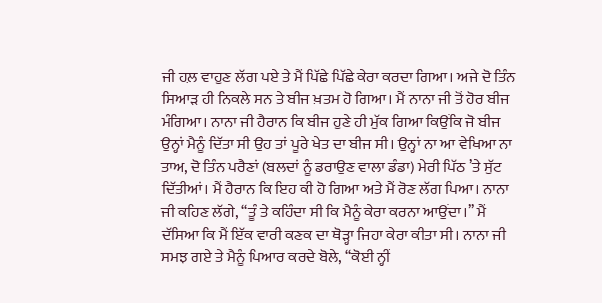ਜੀ ਹਲ਼ ਵਾਹੁਣ ਲੱਗ ਪਏ ਤੇ ਮੈਂ ਪਿੱਛੇ ਪਿੱਛੇ ਕੇਰਾ ਕਰਦਾ ਗਿਆ। ਅਜੇ ਦੋ ਤਿੰਨ ਸਿਆੜ ਹੀ ਨਿਕਲੇ ਸਨ ਤੇ ਬੀਜ ਖ਼ਤਮ ਹੋ ਗਿਆ। ਮੈਂ ਨਾਨਾ ਜੀ ਤੋਂ ਹੋਰ ਬੀਜ ਮੰਗਿਆ। ਨਾਨਾ ਜੀ ਹੈਰਾਨ ਕਿ ਬੀਜ ਹੁਣੇ ਹੀ ਮੁੱਕ ਗਿਆ ਕਿਉਂਕਿ ਜੋ ਬੀਜ ਉਨ੍ਹਾਂ ਮੈਨੂੰ ਦਿੱਤਾ ਸੀ ਉਹ ਤਾਂ ਪੂਰੇ ਖੇਤ ਦਾ ਬੀਜ ਸੀ। ਉਨ੍ਹਾਂ ਨਾ ਆ ਵੇਖਿਆ ਨਾ ਤਾਅ, ਦੋ ਤਿੰਨ ਪਰੈਣਾਂ (ਬਲਦਾਂ ਨੂੰ ਡਰਾਉਣ ਵਾਲਾ ਡੰਡਾ) ਮੇਰੀ ਪਿੱਠ ’ਤੇ ਸੁੱਟ ਦਿੱਤੀਆਂ। ਮੈਂ ਹੈਰਾਨ ਕਿ ਇਹ ਕੀ ਹੋ ਗਿਆ ਅਤੇ ਮੈਂ ਰੋਣ ਲੱਗ ਪਿਆ। ਨਾਨਾ ਜੀ ਕਹਿਣ ਲੱਗੇ, ‘‘ਤੂੰ ਤੇ ਕਹਿੰਦਾ ਸੀ ਕਿ ਮੈਨੂੰ ਕੇਰਾ ਕਰਨਾ ਆਉਂਦਾ।’’ ਮੈਂ ਦੱਸਿਆ ਕਿ ਮੈਂ ਇੱਕ ਵਾਰੀ ਕਣਕ ਦਾ ਥੋੜ੍ਹਾ ਜਿਹਾ ਕੇਰਾ ਕੀਤਾ ਸੀ। ਨਾਨਾ ਜੀ ਸਮਝ ਗਏ ਤੇ ਮੈਨੂੰ ਪਿਆਰ ਕਰਦੇ ਬੋਲੇ, ‘‘ਕੋਈ ਨ੍ਹੀਂ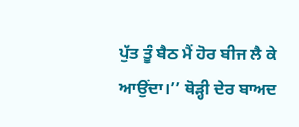ਪੁੱਤ ਤੂੰ ਬੈਠ ਮੈਂ ਹੋਰ ਬੀਜ ਲੈ ਕੇ ਆਉਂਦਾ।’’ ਥੋੜ੍ਹੀ ਦੇਰ ਬਾਅਦ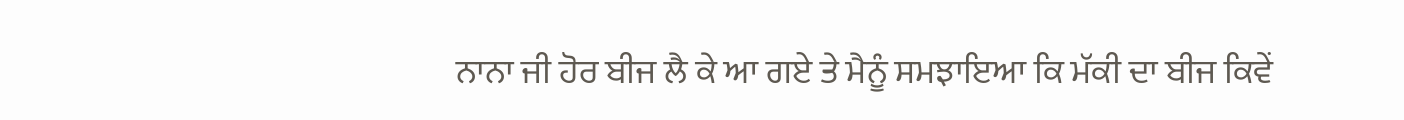ਨਾਨਾ ਜੀ ਹੋਰ ਬੀਜ ਲੈ ਕੇ ਆ ਗਏ ਤੇ ਮੈਨੂੰ ਸਮਝਾਇਆ ਕਿ ਮੱਕੀ ਦਾ ਬੀਜ ਕਿਵੇਂ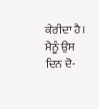ਕੇਰੀਦਾ ਹੈ। ਮੈਨੂੰ ਉਸ ਦਿਨ ਦੋ-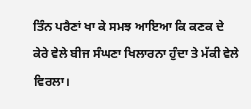ਤਿੰਨ ਪਰੈਣਾਂ ਖਾ ਕੇ ਸਮਝ ਆਇਆ ਕਿ ਕਣਕ ਦੇ ਕੇਰੇ ਵੇਲੇ ਬੀਜ ਸੰਘਣਾ ਖਿਲਾਰਨਾ ਹੁੰਦਾ ਤੇ ਮੱਕੀ ਵੇਲੇ ਵਿਰਲਾ।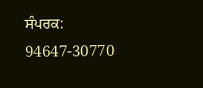ਸੰਪਰਕ: 94647-30770